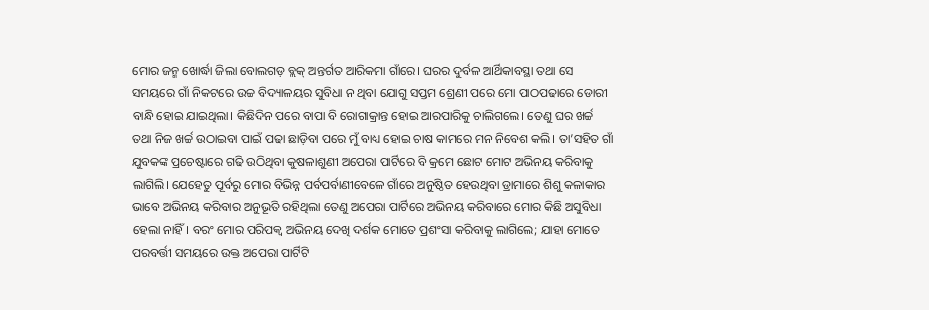ମୋର ଜନ୍ମ ଖୋର୍ଦ୍ଧା ଜିଲା ବୋଲଗଡ଼ ବ୍ଲକ୍ ଅନ୍ତର୍ଗତ ଆରିକମା ଗାଁରେ। ଘରର ଦୁର୍ବଳ ଆର୍ଥିକାବସ୍ଥା ତଥା ସେ ସମୟରେ ଗାଁ ନିକଟରେ ଉଚ୍ଚ ବିଦ୍ୟାଳୟର ସୁବିଧା ନ ଥିବା ଯୋଗୁ ସପ୍ତମ ଶ୍ରେଣୀ ପରେ ମୋ ପାଠପଢାରେ ଡୋରୀ ବାନ୍ଧି ହୋଇ ଯାଇଥିଲା। କିଛିଦିନ ପରେ ବାପା ବି ରୋଗାକ୍ରାନ୍ତ ହୋଇ ଆରପାରିକୁ ଚାଲିଗଲେ। ତେଣୁ ଘର ଖର୍ଚ୍ଚ ତଥା ନିଜ ଖର୍ଚ୍ଚ ଉଠାଇବା ପାଇଁ ପଢା ଛାଡ଼ିବା ପରେ ମୁଁ ବାଧ୍ୟ ହୋଇ ଚାଷ କାମରେ ମନ ନିବେଶ କଲି। ତା’ସହିତ ଗାଁ ଯୁବକଙ୍କ ପ୍ରଚେଷ୍ଟାରେ ଗଢି ଉଠିଥିବା କୁଷଳାଶୁଣୀ ଅପେରା ପାର୍ଟିରେ ବି କ୍ରମେ ଛୋଟ ମୋଟ ଅଭିନୟ କରିବାକୁ ଲାଗିଲି। ଯେହେତୁ ପୂର୍ବରୁ ମୋର ବିଭିନ୍ନ ପର୍ବପର୍ବାଣୀବେଳେ ଗାଁରେ ଅନୁଷ୍ଠିତ ହେଉଥିବା ଡ୍ରାମାରେ ଶିଶୁ କଳାକାର ଭାବେ ଅଭିନୟ କରିବାର ଅନୁଭୂତି ରହିଥିଲା ତେଣୁ ଅପେରା ପାର୍ଟିରେ ଅଭିନୟ କରିବାରେ ମୋର କିଛି ଅସୁବିଧା ହେଲା ନାହିଁ। ବରଂ ମୋର ପରିପକ୍ୱ ଅଭିନୟ ଦେଖି ଦର୍ଶକ ମୋତେ ପ୍ରଶଂସା କରିବାକୁ ଲାଗିଲେ; ଯାହା ମୋତେ ପରବର୍ତ୍ତୀ ସମୟରେ ଉକ୍ତ ଅପେରା ପାର୍ଟିଟି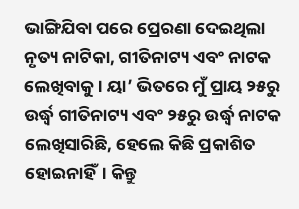ଭାଙ୍ଗିଯିବା ପରେ ପ୍ରେରଣା ଦେଇଥିଲା ନୃତ୍ୟ ନାଟିକା, ଗୀତିନାଟ୍ୟ ଏବଂ ନାଟକ ଲେଖିବାକୁ। ୟା’ ଭିତରେ ମୁଁ ପ୍ରାୟ ୨୫ରୁ ଉର୍ଦ୍ଧ୍ୱ ଗୀତିନାଟ୍ୟ ଏବଂ ୨୫ରୁ ଉର୍ଦ୍ଧ୍ୱ ନାଟକ ଲେଖିସାରିଛି, ହେଲେ କିଛି ପ୍ରକାଶିତ ହୋଇନାହିଁ। କିନ୍ତୁ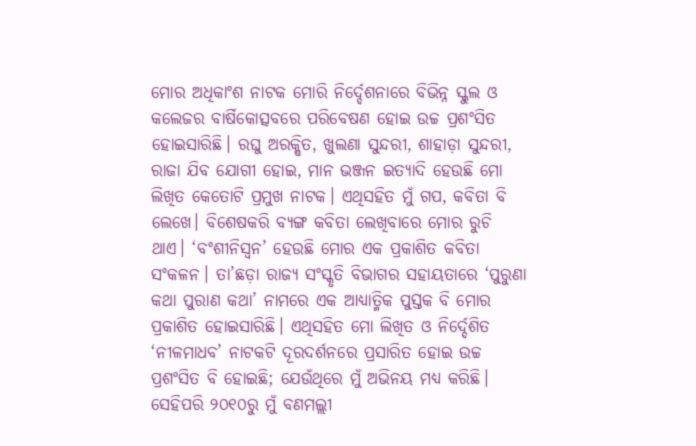ମୋର ଅଧିକାଂଶ ନାଟକ ମୋରି ନିର୍ଦ୍ଦେଶନାରେ ବିଭିନ୍ନ ସ୍କୁଲ ଓ କଲେଜର ବାର୍ଷିକୋତ୍ସବରେ ପରିବେଷଣ ହୋଇ ଉଚ୍ଚ ପ୍ରଶଂସିତ ହୋଇସାରିଛି। ରଘୁ ଅରକ୍ଷିତ, ଖୁଲଣା ସୁନ୍ଦରୀ, ଶାହାଡ଼ା ସୁନ୍ଦରୀ, ରାଜା ଯିବ ଯୋଗୀ ହୋଇ, ମାନ ଭଞ୍ଜନ ଇତ୍ୟାଦି ହେଉଛି ମୋ ଲିଖିତ କେତୋଟି ପ୍ରମୁଖ ନାଟକ। ଏଥିସହିତ ମୁଁ ଗପ, କବିତା ବି ଲେଖେ। ବିଶେଷକରି ବ୍ୟଙ୍ଗ କବିତା ଲେଖିବାରେ ମୋର ରୁଚି ଥାଏ। ‘ବଂଶୀନିସ୍ବନ’ ହେଉଛି ମୋର ଏକ ପ୍ରକାଶିତ କବିତା ସଂକଳନ। ତା’ଛଡ଼ା ରାଜ୍ୟ ସଂସ୍କୃତି ବିଭାଗର ସହାୟତାରେ ‘ପୁରୁଣା କଥା ପୁରାଣ କଥା’ ନାମରେ ଏକ ଆଧ୍ୟାତ୍ମିକ ପୁସ୍ତକ ବି ମୋର ପ୍ରକାଶିତ ହୋଇସାରିଛି। ଏଥିସହିତ ମୋ ଲିଖିତ ଓ ନିର୍ଦ୍ଦେଶିତ ‘ନୀଳମାଧବ’ ନାଟକଟି ଦୂରଦର୍ଶନରେ ପ୍ରସାରିତ ହୋଇ ଉଚ୍ଚ ପ୍ରଶଂସିତ ବି ହୋଇଛି; ଯେଉଁଥିରେ ମୁଁ ଅଭିନୟ ମଧ୍ୟ କରିଛି। ସେହିପରି ୨୦୧୦ରୁ ମୁଁ ବଣମଲ୍ଲୀ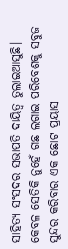ସାହିତ୍ୟ ସଂସଦର ସଭାପତି ଦାୟିତ୍ୱ ତୁଲାଇଆସୁଛି। କେବଳ ସେତିକି ନୁହେଁ ଗଛ ଲଗାଇ ପରିବେଶକୁ ସବୁଜ ସୁନ୍ଦର କରିବାର ଏକ ଛୋଟ ପ୍ରୟାସ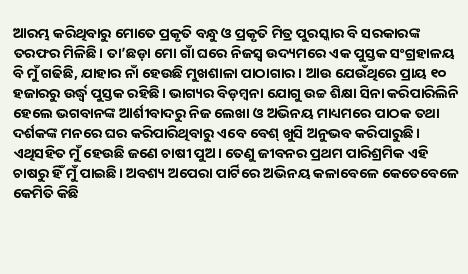ଆରମ୍ଭ କରିଥିବାରୁ ମୋତେ ପ୍ରକୃତି ବନ୍ଧୁ ଓ ପ୍ରକୃତି ମିତ୍ର ପୁରସ୍କାର ବି ସରକାରଙ୍କ ତରଫର ମିଳିଛି। ତା’ଛଡ଼ା ମୋ ଗାଁ ଘରେ ନିଜସ୍ବ ଉଦ୍ୟମରେ ଏକ ପୁସ୍ତକ ସଂଗ୍ରହାଳୟ ବି ମୁଁ ଗଢିଛି, ଯାହାର ନାଁ ହେଉଛି ମୁଖଶାଳା ପାଠାଗାର। ଆଉ ଯେଉଁଥିରେ ପ୍ରାୟ ୧୦ ହଜାରରୁ ଉର୍ଦ୍ଧ୍ୱ ପୁସ୍ତକ ରହିଛି। ଭାଗ୍ୟର ବିଡ଼ମ୍ବନା ଯୋଗୁ ଉଚ୍ଚ ଶିକ୍ଷା ସିନା କରିପାରିଲିନି ହେଲେ ଭଗବାନଙ୍କ ଆର୍ଶୀବାଦରୁ ନିଜ ଲେଖା ଓ ଅଭିନୟ ମାଧ୍ୟମରେ ପାଠକ ତଥା ଦର୍ଶକଙ୍କ ମନରେ ଘର କରିପାରିଥିବାରୁ ଏବେ ବେଶ୍ ଖୁସି ଅନୁଭବ କରିପାରୁଛି। ଏଥିସହିତ ମୁଁ ହେଉଛି ଜଣେ ଚାଷୀ ପୁଅ। ତେଣୁ ଜୀବନର ପ୍ରଥମ ପାରିଶ୍ରମିକ ଏହି ଚାଷରୁ ହିଁ ମୁଁ ପାଇଛି। ଅବଶ୍ୟ ଅପେରା ପାର୍ଟିରେ ଅଭିନୟ କଳାବେଳେ କେତେବେଳେ କେମିତି କିଛି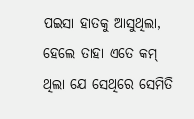ପଇସା ହାତକୁ ଆସୁଥିଲା, ହେଲେ ତାହା ଏତେ କମ୍ ଥିଲା ଯେ ସେଥିରେ ସେମିତି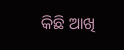କିଛି ଆଖି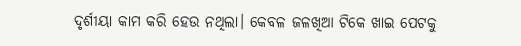ଦୃର୍ଶୀୟା କାମ କରି ହେଉ ନଥିଲା। କେବଳ ଜଳଖିଆ ଟିକେ ଖାଇ ପେଟକୁ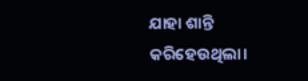ଯାହା ଶାନ୍ତି କରିହେଉଥିଲା।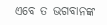ଏବେ ତ ଭଗବାନଙ୍କ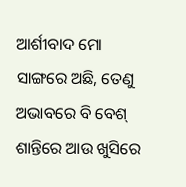ଆର୍ଶୀବାଦ ମୋ ସାଙ୍ଗରେ ଅଛି, ତେଣୁ ଅଭାବରେ ବି ବେଶ୍ ଶାନ୍ତିରେ ଆଉ ଖୁସିରେ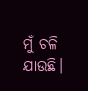ମୁଁ ଚଳି
ଯାଉଛି।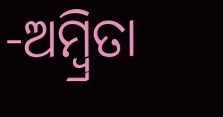-ଅମ୍ବ୍ରିତା